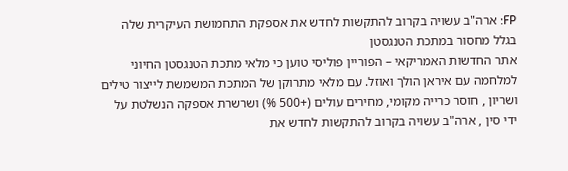FP: ארה"ב עשויה בקרוב להתקשות לחדש את אספקת התחמושת העיקרית שלה בגלל מחסור במתכת הטנגסטן
אתר החדשות האמריקאי – הפוריין פוליסי טוען כי מלאי מתכת הטנגסטן החיוני למלחמה עם איראן הולך ואוזל. עם מלאי מתרוקן של המתכת המשמשת לייצור טילים ושריון , חוסר כרייה מקומי, מחירים עולים (+500 %) ושרשרת אספקה הנשלטת על ידי סין , ארה"ב עשויה בקרוב להתקשות לחדש את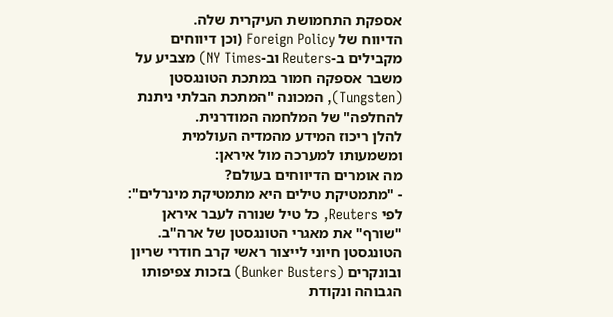אספקת התחמושת העיקרית שלה.
הדיווח של Foreign Policy (וכן דיווחים מקבילים ב-Reuters וב-NY Times) מצביע על משבר אספקה חמור במתכת הטונגסטן (Tungsten), המכונה "המתכת הבלתי ניתנת להחלפה" של המלחמה המודרנית.
להלן ריכוז המידע מהמדיה העולמית ומשמעותו למערכה מול איראן:
מה אומרים הדיווחים בעולם?
- "מתמטיקת טילים היא מתמטיקת מינרלים": לפי Reuters, כל טיל שנורה לעבר איראן "שורף" את מאגרי הטונגסטן של ארה"ב. הטונגסטן חיוני לייצור ראשי קרב חודרי שריון ובונקרים (Bunker Busters) בזכות צפיפותו הגבוהה ונקודת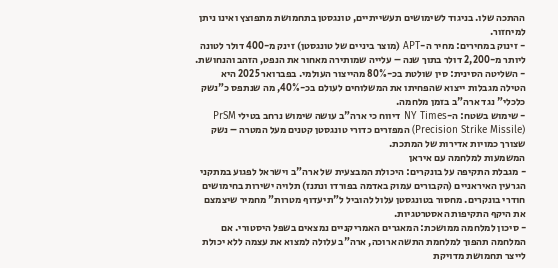ההתכה שלו. בניגוד לשימושים תעשייתיים, טונגסטן בתחמושת מתפוצץ ואינו ניתן למיחזור.
- זינוק במחירים: מחיר ה-APT (מוצר ביניים של טונגסטן) זינק מ-400 דולר לטונה ליותר מ-2,200 דולר בתוך שנה – עלייה שמותירה מאחור את הנפט, הזהב והנחושת.
- השליטה הסינית: סין שולטת בכ-80% מהייצור העולמי. בפברואר 2025 היא הטילה מגבלות ייצוא שהפחיתו את המשלוחים לעולם בכ-40%, מה שנתפס כ"נשק כלכלי" נגד ארה"ב בזמן מלחמה.
- שימוש בשטח: ה-NY Times דיווח כי ארה"ב עושה שימוש נרחב בטילי PrSM (Precision Strike Missile) המפזרים כדורי טונגסטן קטנים מעל המטרה – נשק שצורך כמויות אדירות של המתכת.
המשמעות למלחמה עם איראן
- מגבלת התקיפה על בונקרים: היכולת המבצעית של ארה"ב וישראל לפגוע במתקני הגרעין האיראניים (הקבורים עמוק באדמה בפורדו ונתנז) תלויה ישירות בחימושים חודרי בונקרים. מחסור בטונגסטן עלול להוביל ל"תיעדוף מטרות" מחמיר שיצמצם את היקף התקיפות האסטרטגיות.
- סיכון למלחמה ממושכת: המאגרים האמריקניים נמצאים בשפל היסטורי. אם המלחמה תהפוך למלחמת התשה ארוכה, ארה"ב עלולה למצוא את עצמה ללא יכולת לייצר תחמושת מדויקת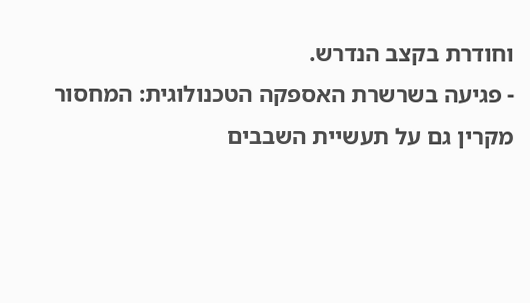וחודרת בקצב הנדרש.
- פגיעה בשרשרת האספקה הטכנולוגית: המחסור מקרין גם על תעשיית השבבים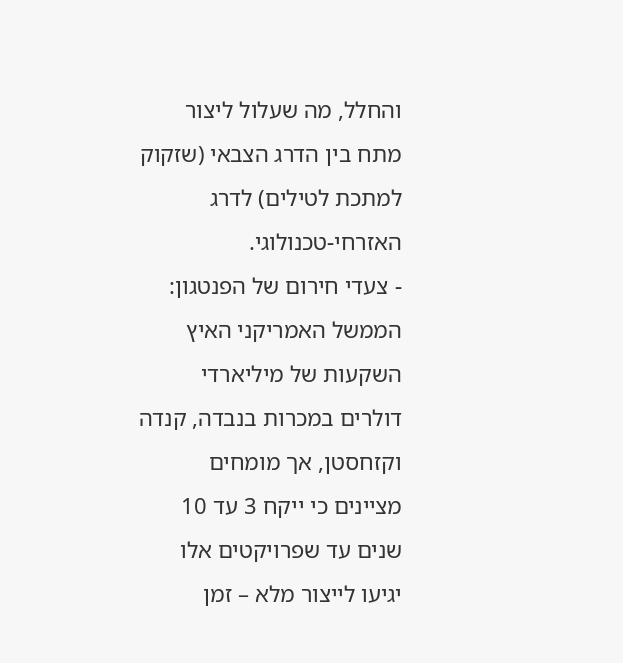והחלל, מה שעלול ליצור מתח בין הדרג הצבאי (שזקוק למתכת לטילים) לדרג האזרחי-טכנולוגי.
- צעדי חירום של הפנטגון: הממשל האמריקני האיץ השקעות של מיליארדי דולרים במכרות בנבדה, קנדה וקזחסטן, אך מומחים מציינים כי ייקח 3 עד 10 שנים עד שפרויקטים אלו יגיעו לייצור מלא – זמן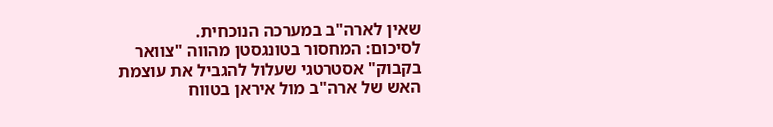שאין לארה"ב במערכה הנוכחית.
לסיכום: המחסור בטונגסטן מהווה "צוואר בקבוק" אסטרטגי שעלול להגביל את עוצמת האש של ארה"ב מול איראן בטווח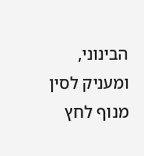הבינוני, ומעניק לסין מנוף לחץ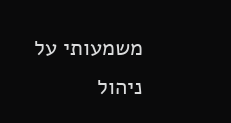משמעותי על ניהול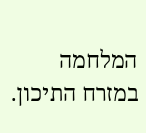המלחמה במזרח התיכון.